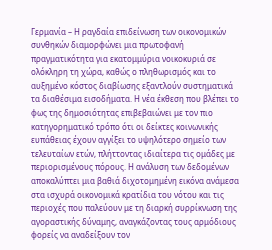Γερμανία – Η ραγδαία επιδείνωση των οικονομικών συνθηκών διαμορφώνει μια πρωτοφανή πραγματικότητα για εκατομμύρια νοικοκυριά σε ολόκληρη τη χώρα, καθώς ο πληθωρισμός και το αυξημένο κόστος διαβίωσης εξαντλούν συστηματικά τα διαθέσιμα εισοδήματα. Η νέα έκθεση που βλέπει το φως της δημοσιότητας επιβεβαιώνει με τον πιο κατηγορηματικό τρόπο ότι οι δείκτες κοινωνικής ευπάθειας έχουν αγγίξει το υψηλότερο σημείο των τελευταίων ετών, πλήττοντας ιδιαίτερα τις ομάδες με περιορισμένους πόρους. Η ανάλυση των δεδομένων αποκαλύπτει μια βαθιά διχοτομημένη εικόνα ανάμεσα στα ισχυρά οικονομικά κρατίδια του νότου και τις περιοχές που παλεύουν με τη διαρκή συρρίκνωση της αγοραστικής δύναμης, αναγκάζοντας τους αρμόδιους φορείς να αναδείξουν τον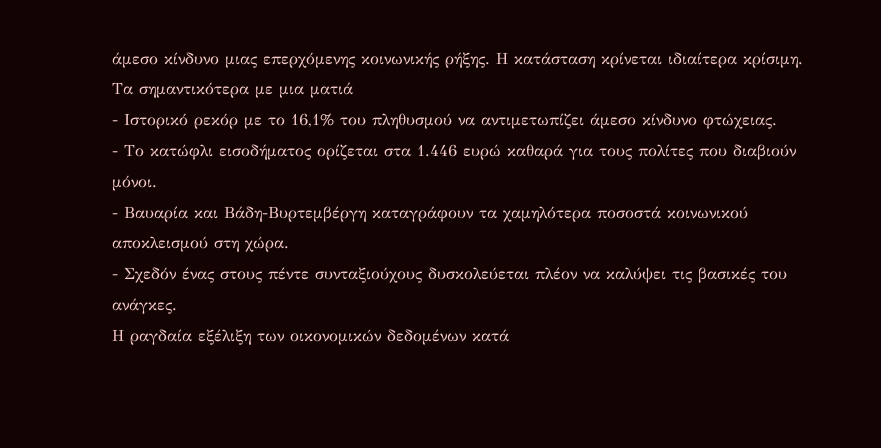άμεσο κίνδυνο μιας επερχόμενης κοινωνικής ρήξης. Η κατάσταση κρίνεται ιδιαίτερα κρίσιμη.
Τα σημαντικότερα με μια ματιά
- Ιστορικό ρεκόρ με το 16,1% του πληθυσμού να αντιμετωπίζει άμεσο κίνδυνο φτώχειας.
- Το κατώφλι εισοδήματος ορίζεται στα 1.446 ευρώ καθαρά για τους πολίτες που διαβιούν μόνοι.
- Βαυαρία και Βάδη-Βυρτεμβέργη καταγράφουν τα χαμηλότερα ποσοστά κοινωνικού αποκλεισμού στη χώρα.
- Σχεδόν ένας στους πέντε συνταξιούχους δυσκολεύεται πλέον να καλύψει τις βασικές του ανάγκες.
Η ραγδαία εξέλιξη των οικονομικών δεδομένων κατά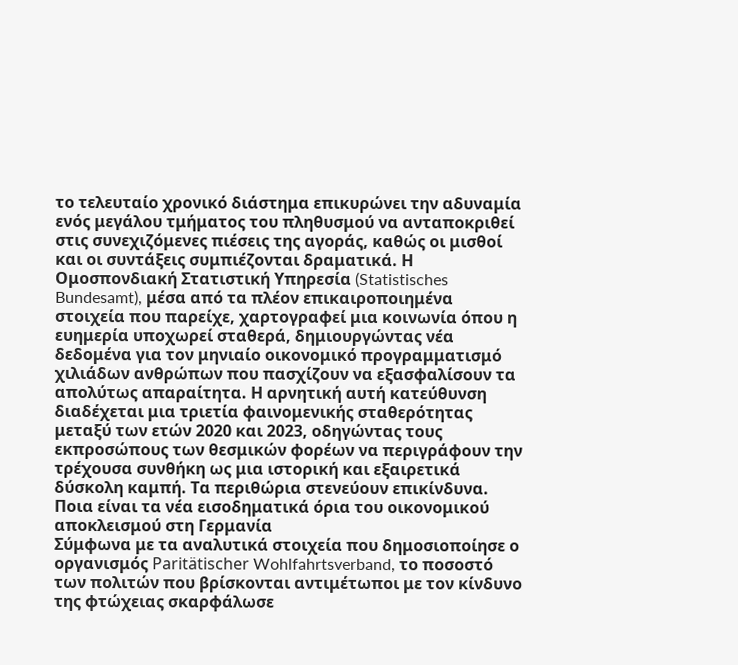το τελευταίο χρονικό διάστημα επικυρώνει την αδυναμία ενός μεγάλου τμήματος του πληθυσμού να ανταποκριθεί στις συνεχιζόμενες πιέσεις της αγοράς, καθώς οι μισθοί και οι συντάξεις συμπιέζονται δραματικά. Η Ομοσπονδιακή Στατιστική Υπηρεσία (Statistisches Bundesamt), μέσα από τα πλέον επικαιροποιημένα στοιχεία που παρείχε, χαρτογραφεί μια κοινωνία όπου η ευημερία υποχωρεί σταθερά, δημιουργώντας νέα δεδομένα για τον μηνιαίο οικονομικό προγραμματισμό χιλιάδων ανθρώπων που πασχίζουν να εξασφαλίσουν τα απολύτως απαραίτητα. Η αρνητική αυτή κατεύθυνση διαδέχεται μια τριετία φαινομενικής σταθερότητας μεταξύ των ετών 2020 και 2023, οδηγώντας τους εκπροσώπους των θεσμικών φορέων να περιγράφουν την τρέχουσα συνθήκη ως μια ιστορική και εξαιρετικά δύσκολη καμπή. Τα περιθώρια στενεύουν επικίνδυνα.
Ποια είναι τα νέα εισοδηματικά όρια του οικονομικού αποκλεισμού στη Γερμανία
Σύμφωνα με τα αναλυτικά στοιχεία που δημοσιοποίησε ο οργανισμός Paritätischer Wohlfahrtsverband, το ποσοστό των πολιτών που βρίσκονται αντιμέτωποι με τον κίνδυνο της φτώχειας σκαρφάλωσε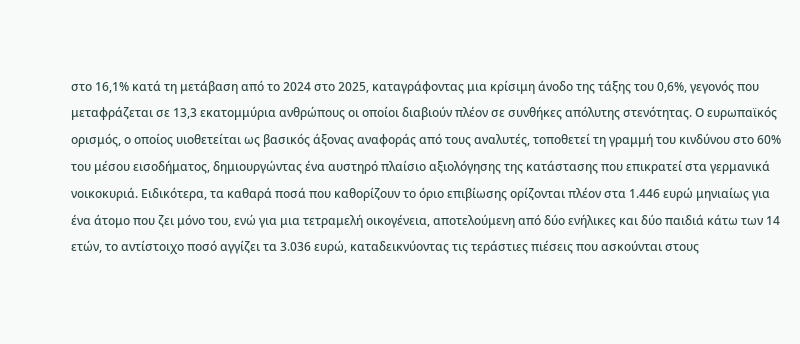στο 16,1% κατά τη μετάβαση από το 2024 στο 2025, καταγράφοντας μια κρίσιμη άνοδο της τάξης του 0,6%, γεγονός που μεταφράζεται σε 13,3 εκατομμύρια ανθρώπους οι οποίοι διαβιούν πλέον σε συνθήκες απόλυτης στενότητας. Ο ευρωπαϊκός ορισμός, ο οποίος υιοθετείται ως βασικός άξονας αναφοράς από τους αναλυτές, τοποθετεί τη γραμμή του κινδύνου στο 60% του μέσου εισοδήματος, δημιουργώντας ένα αυστηρό πλαίσιο αξιολόγησης της κατάστασης που επικρατεί στα γερμανικά νοικοκυριά. Ειδικότερα, τα καθαρά ποσά που καθορίζουν το όριο επιβίωσης ορίζονται πλέον στα 1.446 ευρώ μηνιαίως για ένα άτομο που ζει μόνο του, ενώ για μια τετραμελή οικογένεια, αποτελούμενη από δύο ενήλικες και δύο παιδιά κάτω των 14 ετών, το αντίστοιχο ποσό αγγίζει τα 3.036 ευρώ, καταδεικνύοντας τις τεράστιες πιέσεις που ασκούνται στους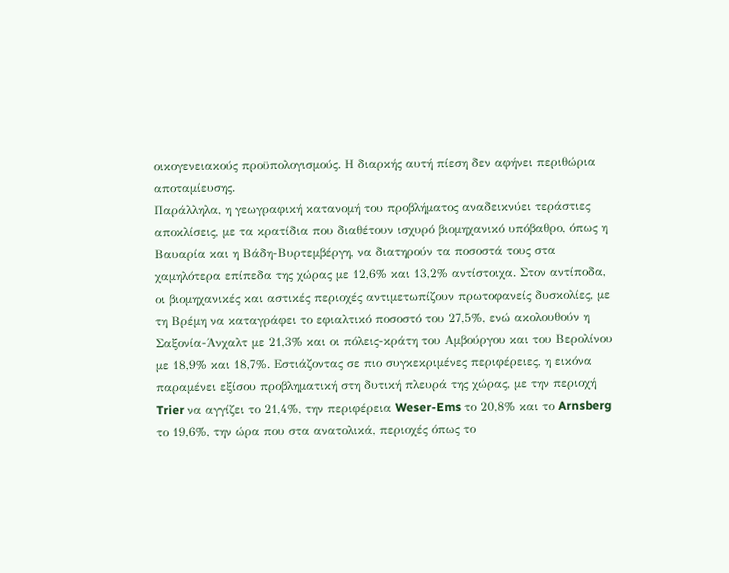οικογενειακούς προϋπολογισμούς. Η διαρκής αυτή πίεση δεν αφήνει περιθώρια αποταμίευσης.
Παράλληλα, η γεωγραφική κατανομή του προβλήματος αναδεικνύει τεράστιες αποκλίσεις, με τα κρατίδια που διαθέτουν ισχυρό βιομηχανικό υπόβαθρο, όπως η Βαυαρία και η Βάδη-Βυρτεμβέργη, να διατηρούν τα ποσοστά τους στα χαμηλότερα επίπεδα της χώρας με 12,6% και 13,2% αντίστοιχα. Στον αντίποδα, οι βιομηχανικές και αστικές περιοχές αντιμετωπίζουν πρωτοφανείς δυσκολίες, με τη Βρέμη να καταγράφει το εφιαλτικό ποσοστό του 27,5%, ενώ ακολουθούν η Σαξονία-Άνχαλτ με 21,3% και οι πόλεις-κράτη του Αμβούργου και του Βερολίνου με 18,9% και 18,7%. Εστιάζοντας σε πιο συγκεκριμένες περιφέρειες, η εικόνα παραμένει εξίσου προβληματική στη δυτική πλευρά της χώρας, με την περιοχή Trier να αγγίζει το 21,4%, την περιφέρεια Weser-Ems το 20,8% και το Arnsberg το 19,6%, την ώρα που στα ανατολικά, περιοχές όπως το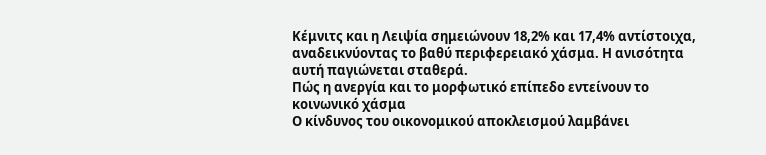Κέμνιτς και η Λειψία σημειώνουν 18,2% και 17,4% αντίστοιχα, αναδεικνύοντας το βαθύ περιφερειακό χάσμα. Η ανισότητα αυτή παγιώνεται σταθερά.
Πώς η ανεργία και το μορφωτικό επίπεδο εντείνουν το κοινωνικό χάσμα
Ο κίνδυνος του οικονομικού αποκλεισμού λαμβάνει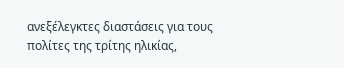ανεξέλεγκτες διαστάσεις για τους πολίτες της τρίτης ηλικίας,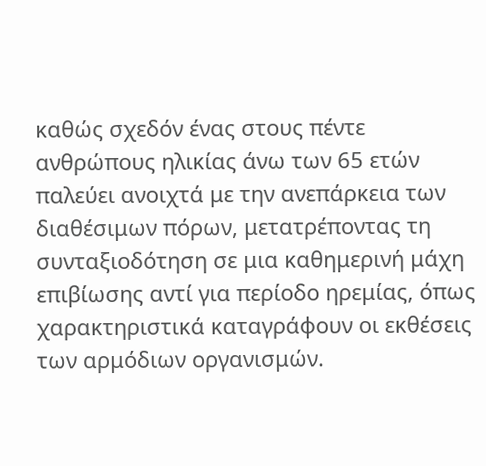καθώς σχεδόν ένας στους πέντε ανθρώπους ηλικίας άνω των 65 ετών παλεύει ανοιχτά με την ανεπάρκεια των διαθέσιμων πόρων, μετατρέποντας τη συνταξιοδότηση σε μια καθημερινή μάχη επιβίωσης αντί για περίοδο ηρεμίας, όπως χαρακτηριστικά καταγράφουν οι εκθέσεις των αρμόδιων οργανισμών.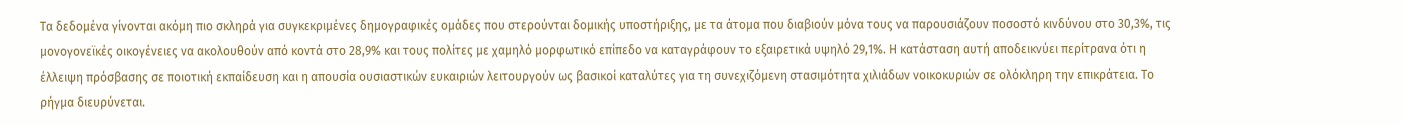Τα δεδομένα γίνονται ακόμη πιο σκληρά για συγκεκριμένες δημογραφικές ομάδες που στερούνται δομικής υποστήριξης, με τα άτομα που διαβιούν μόνα τους να παρουσιάζουν ποσοστό κινδύνου στο 30,3%, τις μονογονεϊκές οικογένειες να ακολουθούν από κοντά στο 28,9% και τους πολίτες με χαμηλό μορφωτικό επίπεδο να καταγράφουν το εξαιρετικά υψηλό 29,1%. Η κατάσταση αυτή αποδεικνύει περίτρανα ότι η έλλειψη πρόσβασης σε ποιοτική εκπαίδευση και η απουσία ουσιαστικών ευκαιριών λειτουργούν ως βασικοί καταλύτες για τη συνεχιζόμενη στασιμότητα χιλιάδων νοικοκυριών σε ολόκληρη την επικράτεια. Το ρήγμα διευρύνεται.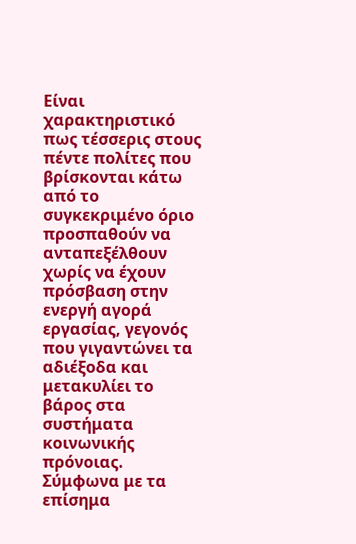Είναι χαρακτηριστικό πως τέσσερις στους πέντε πολίτες που βρίσκονται κάτω από το συγκεκριμένο όριο προσπαθούν να ανταπεξέλθουν χωρίς να έχουν πρόσβαση στην ενεργή αγορά εργασίας, γεγονός που γιγαντώνει τα αδιέξοδα και μετακυλίει το βάρος στα συστήματα κοινωνικής πρόνοιας. Σύμφωνα με τα επίσημα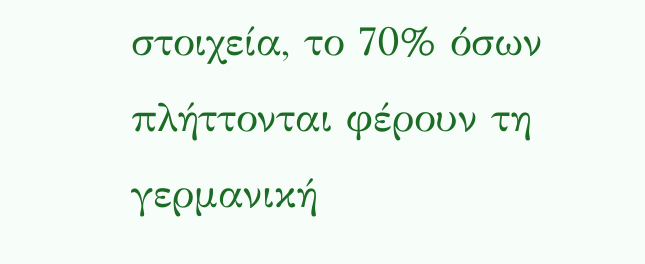στοιχεία, το 70% όσων πλήττονται φέρουν τη γερμανική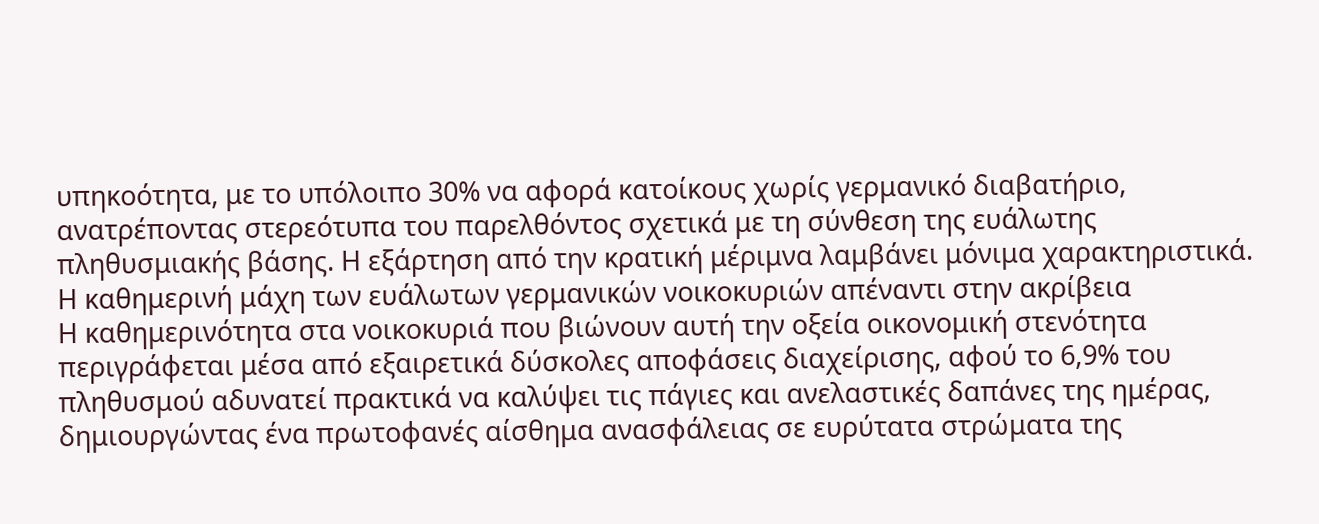υπηκοότητα, με το υπόλοιπο 30% να αφορά κατοίκους χωρίς γερμανικό διαβατήριο, ανατρέποντας στερεότυπα του παρελθόντος σχετικά με τη σύνθεση της ευάλωτης πληθυσμιακής βάσης. Η εξάρτηση από την κρατική μέριμνα λαμβάνει μόνιμα χαρακτηριστικά.
Η καθημερινή μάχη των ευάλωτων γερμανικών νοικοκυριών απέναντι στην ακρίβεια
Η καθημερινότητα στα νοικοκυριά που βιώνουν αυτή την οξεία οικονομική στενότητα περιγράφεται μέσα από εξαιρετικά δύσκολες αποφάσεις διαχείρισης, αφού το 6,9% του πληθυσμού αδυνατεί πρακτικά να καλύψει τις πάγιες και ανελαστικές δαπάνες της ημέρας, δημιουργώντας ένα πρωτοφανές αίσθημα ανασφάλειας σε ευρύτατα στρώματα της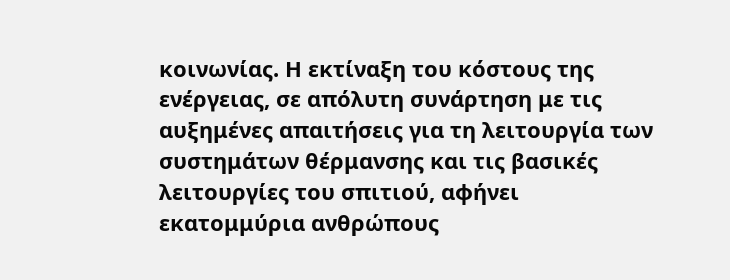κοινωνίας. Η εκτίναξη του κόστους της ενέργειας, σε απόλυτη συνάρτηση με τις αυξημένες απαιτήσεις για τη λειτουργία των συστημάτων θέρμανσης και τις βασικές λειτουργίες του σπιτιού, αφήνει εκατομμύρια ανθρώπους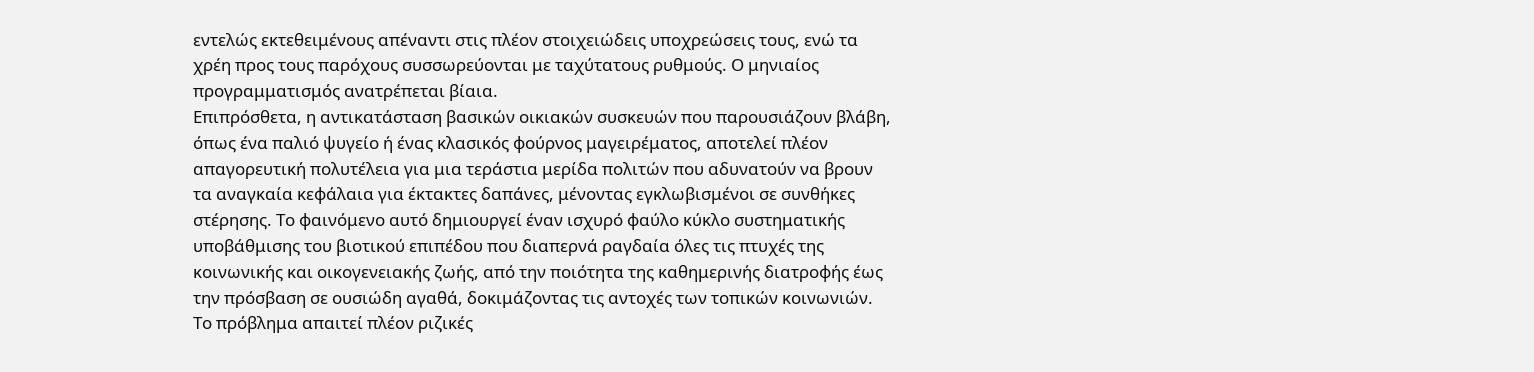εντελώς εκτεθειμένους απέναντι στις πλέον στοιχειώδεις υποχρεώσεις τους, ενώ τα χρέη προς τους παρόχους συσσωρεύονται με ταχύτατους ρυθμούς. Ο μηνιαίος προγραμματισμός ανατρέπεται βίαια.
Επιπρόσθετα, η αντικατάσταση βασικών οικιακών συσκευών που παρουσιάζουν βλάβη, όπως ένα παλιό ψυγείο ή ένας κλασικός φούρνος μαγειρέματος, αποτελεί πλέον απαγορευτική πολυτέλεια για μια τεράστια μερίδα πολιτών που αδυνατούν να βρουν τα αναγκαία κεφάλαια για έκτακτες δαπάνες, μένοντας εγκλωβισμένοι σε συνθήκες στέρησης. Το φαινόμενο αυτό δημιουργεί έναν ισχυρό φαύλο κύκλο συστηματικής υποβάθμισης του βιοτικού επιπέδου που διαπερνά ραγδαία όλες τις πτυχές της κοινωνικής και οικογενειακής ζωής, από την ποιότητα της καθημερινής διατροφής έως την πρόσβαση σε ουσιώδη αγαθά, δοκιμάζοντας τις αντοχές των τοπικών κοινωνιών. Το πρόβλημα απαιτεί πλέον ριζικές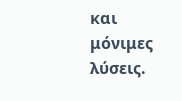και μόνιμες λύσεις.